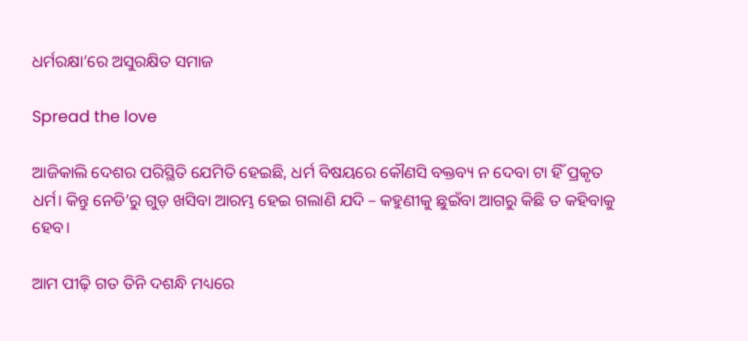ଧର୍ମରକ୍ଷା’ରେ ଅସୁରକ୍ଷିତ ସମାଜ

Spread the love

ଆଜିକାଲି ଦେଶର ପରିସ୍ଥିତି ଯେମିତି ହେଇଛି, ଧର୍ମ ବିଷୟରେ କୌଣସି ବକ୍ତବ୍ୟ ନ ଦେବା ଟା ହିଁ ପ୍ରକୃତ ଧର୍ମ। କିନ୍ତୁ ନେଡି’ରୁ ଗୁଡ଼ ଖସିବା ଆରମ୍ଭ ହେଇ ଗଲାଣି ଯଦି – କହୁଣୀକୁ ଛୁଇଁବା ଆଗରୁ କିଛି ତ କହିବାକୁ ହେବ।

ଆମ ପୀଢ଼ି ଗତ ତିନି ଦଶନ୍ଧି ମଧ୍ୟରେ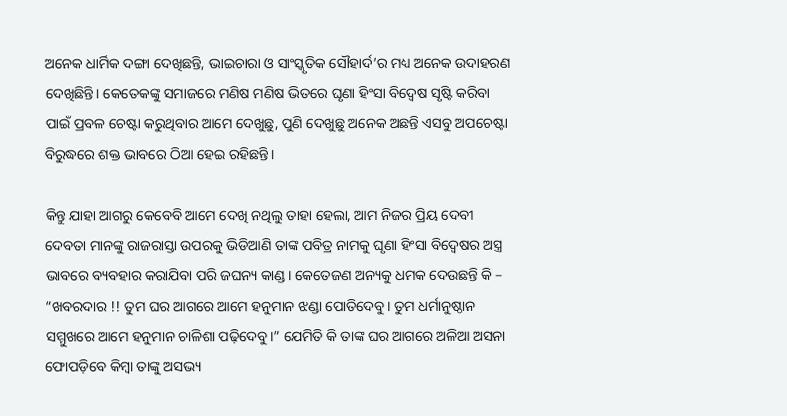ଅନେକ ଧାର୍ମିକ ଦଙ୍ଗା ଦେଖିଛନ୍ତି, ଭାଇଚାରା ଓ ସାଂସ୍କୃତିକ ସୌହାର୍ଦ’ର ମଧ୍ୟ ଅନେକ ଉଦାହରଣ ଦେଖିଛିନ୍ତି। କେତେକଙ୍କୁ ସମାଜରେ ମଣିଷ ମଣିଷ ଭିତରେ ଘୃଣା ହିଂସା ବିଦ୍ୱେଷ ସୃଷ୍ଟି କରିବା ପାଇଁ ପ୍ରବଳ ଚେଷ୍ଟା କରୁଥିବାର ଆମେ ଦେଖୁଛୁ, ପୁଣି ଦେଖୁଛୁ ଅନେକ ଅଛନ୍ତି ଏସବୁ ଅପଚେଷ୍ଟା ବିରୁଦ୍ଧରେ ଶକ୍ତ ଭାବରେ ଠିଆ ହେଇ ରହିଛନ୍ତି।

କିନ୍ତୁ ଯାହା ଆଗରୁ କେବେବି ଆମେ ଦେଖି ନଥିଲୁ ତାହା ହେଲା, ଆମ ନିଜର ପ୍ରିୟ ଦେବୀ ଦେବତା ମାନଙ୍କୁ ରାଜରାସ୍ତା ଉପରକୁ ଭିଡିଆଣି ତାଙ୍କ ପବିତ୍ର ନାମକୁ ଘୃଣା ହିଂସା ବିଦ୍ୱେଷର ଅସ୍ତ୍ର ଭାବରେ ବ୍ୟବହାର କରାଯିବା ପରି ଜଘନ୍ୟ କାଣ୍ଡ। କେତେଜଣ ଅନ୍ୟକୁ ଧମକ ଦେଉଛନ୍ତି କି – “ଖବରଦାର !! ତୁମ ଘର ଆଗରେ ଆମେ ହନୁମାନ ଝଣ୍ଡା ପୋତିଦେବୁ। ତୁମ ଧର୍ମାନୁଷ୍ଠାନ ସମ୍ମୁଖରେ ଆମେ ହନୁମାନ ଚାଳିଶା ପଢ଼ିଦେବୁ।” ଯେମିତି କି ତାଙ୍କ ଘର ଆଗରେ ଅଳିଆ ଅସନା ଫୋପଡ଼ିବେ କିମ୍ୱା ତାଙ୍କୁ ଅସଭ୍ୟ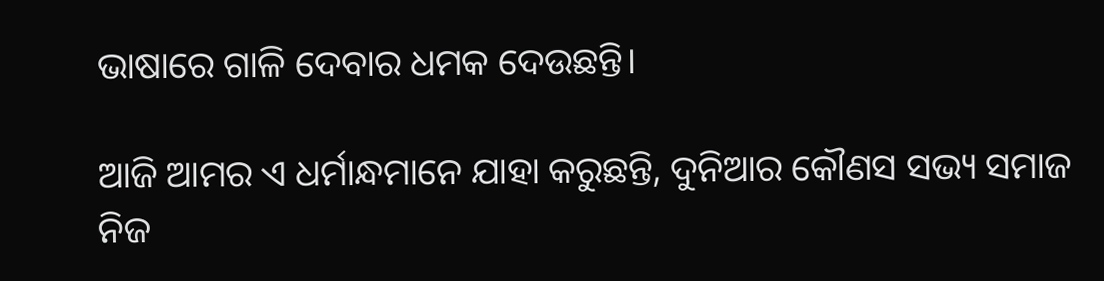ଭାଷାରେ ଗାଳି ଦେବାର ଧମକ ଦେଉଛନ୍ତି।

ଆଜି ଆମର ଏ ଧର୍ମାନ୍ଧମାନେ ଯାହା କରୁଛନ୍ତି, ଦୁନିଆର କୌଣସ ସଭ୍ୟ ସମାଜ ନିଜ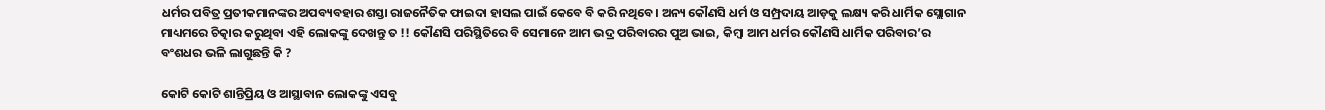ଧର୍ମର ପବିତ୍ର ପ୍ରତୀକମାନଙ୍କର ଅପବ୍ୟବହାର ଶସ୍ତା ରାଜନୈତିକ ଫାଇଦା ହାସଲ ପାଇଁ କେବେ ବି କରି ନଥିବେ। ଅନ୍ୟ କୌଣସି ଧର୍ମ ଓ ସମ୍ପ୍ରଦାୟ ଆଡ଼କୁ ଲକ୍ଷ୍ୟ କରି ଧାର୍ମିକ ସ୍ଲୋଗାନ ମାଧ୍ୟମରେ ଚିତ୍କାର କରୁଥିବା ଏହି ଲୋକଙ୍କୁ ଦେଖନ୍ତୁ ତ !! କୌଣସି ପରିସ୍ଥିତିରେ ବି ସେମାନେ ଆମ ଭଦ୍ର ପରିବାରର ପୁଅ ଭାଇ, କିମ୍ବା ଆମ ଧର୍ମର କୌଣସି ଧାର୍ମିକ ପରିବାର’ର ବଂଶଧର ଭଳି ଲାଗୁଛନ୍ତି କି ?

କୋଟି କୋଟି ଶାନ୍ତିପ୍ରିୟ ଓ ଆସ୍ଥାବାନ ଲୋକଙ୍କୁ ଏସବୁ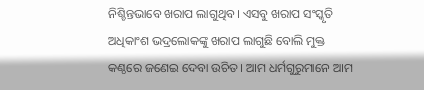ନିଶ୍ଚିନ୍ତଭାବେ ଖରାପ ଲାଗୁଥିବ। ଏସବୁ ଖରାପ ସଂସ୍କୃତି ଅଧିକାଂଶ ଭଦ୍ରଲୋକଙ୍କୁ ଖରାପ ଲାଗୁଛି ବୋଲି ମୁକ୍ତ କଣ୍ଠରେ ଜଣେଇ ଦେବା ଉଚିତ। ଆମ ଧର୍ମଗୁରୁମାନେ ଆମ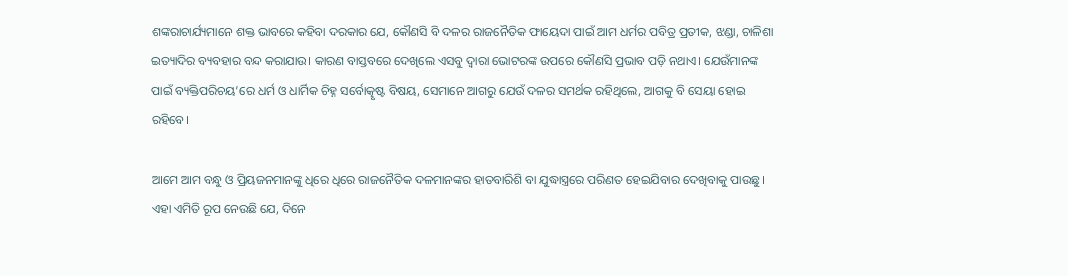ଶଙ୍କରାଚାର୍ଯ୍ୟମାନେ ଶକ୍ତ ଭାବରେ କହିବା ଦରକାର ଯେ, କୌଣସି ବି ଦଳର ରାଜନୈତିକ ଫାୟେଦା ପାଇଁ ଆମ ଧର୍ମର ପବିତ୍ର ପ୍ରତୀକ, ଝଣ୍ଡା, ଚାଳିଶା ଇତ୍ୟାଦିର ବ୍ୟବହାର ବନ୍ଦ କରାଯାଉ। କାରଣ ବାସ୍ତବରେ ଦେଖିଲେ ଏସବୁ ଦ୍ୱାରା ଭୋଟରଙ୍କ ଉପରେ କୌଣସି ପ୍ରଭାବ ପଡ଼ି ନଥାଏ। ଯେଉଁମାନଙ୍କ ପାଇଁ ବ୍ୟକ୍ତିପରିଚୟ’ରେ ଧର୍ମ ଓ ଧାର୍ମିକ ଚିହ୍ନ ସର୍ବୋତ୍କୃଷ୍ଟ ବିଷୟ, ସେମାନେ ଆଗରୁ ଯେଉଁ ଦଳର ସମର୍ଥକ ରହିଥିଲେ, ଆଗକୁ ବି ସେୟା ହୋଇ ରହିବେ।

ଆମେ ଆମ ବନ୍ଧୁ ଓ ପ୍ରିୟଜନମାନଙ୍କୁ ଧିରେ ଧିରେ ରାଜନୈତିକ ଦଳମାନଙ୍କର ହାତବାରିଶି ବା ଯୁଦ୍ଧାସ୍ତ୍ରରେ ପରିଣତ ହେଇଯିବାର ଦେଖିବାକୁ ପାଉଛୁ। ଏହା ଏମିତି ରୂପ ନେଉଛି ଯେ, ଦିନେ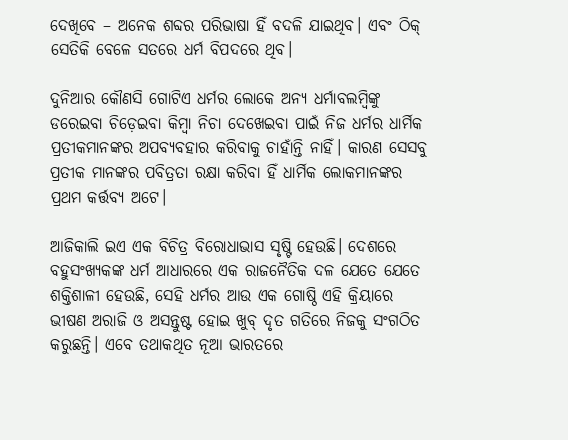ଦେଖିବେ – ଅନେକ ଶବ୍ଦର ପରିଭାଷା ହିଁ ବଦଳି ଯାଇଥିବ। ଏବଂ ଠିକ୍ ସେତିକି ବେଳେ ସତରେ ଧର୍ମ ବିପଦରେ ଥିବ।

ଦୁନିଆର କୌଣସି ଗୋଟିଏ ଧର୍ମର ଲୋକେ ଅନ୍ୟ ଧର୍ମାବଲମ୍ବିଙ୍କୁ ଡରେଇବା ଚିଡ଼େଇବା କିମ୍ବା ନିଚା ଦେଖେଇବା ପାଇଁ ନିଜ ଧର୍ମର ଧାର୍ମିକ ପ୍ରତୀକମାନଙ୍କର ଅପବ୍ୟବହାର କରିବାକୁ ଚାହାଁନ୍ତି ନାହିଁ। କାରଣ ସେସବୁ ପ୍ରତୀକ ମାନଙ୍କର ପବିତ୍ରତା ରକ୍ଷା କରିବା ହିଁ ଧାର୍ମିକ ଲୋକମାନଙ୍କର ପ୍ରଥମ କର୍ତ୍ତବ୍ୟ ଅଟେ।

ଆଜିକାଲି ଇଏ ଏକ ବିଚିତ୍ର ବିରୋଧାଭାସ ସୃଷ୍ଟି ହେଉଛି। ଦେଶରେ ବହୁସଂଖ୍ୟକଙ୍କ ଧର୍ମ ଆଧାରରେ ଏକ ରାଜନୈତିକ ଦଳ ଯେତେ ଯେତେ ଶକ୍ତିଶାଳୀ ହେଉଛି, ସେହି ଧର୍ମର ଆଉ ଏକ ଗୋଷ୍ଠି ଏହି କ୍ରିୟାରେ ଭୀଷଣ ଅରାଜି ଓ ଅସନ୍ତୁଷ୍ଟ ହୋଇ ଖୁବ୍ ଦୃତ ଗତିରେ ନିଜକୁ ସଂଗଠିତ କରୁଛନ୍ତି। ଏବେ ତଥାକଥିତ ନୂଆ ଭାରତରେ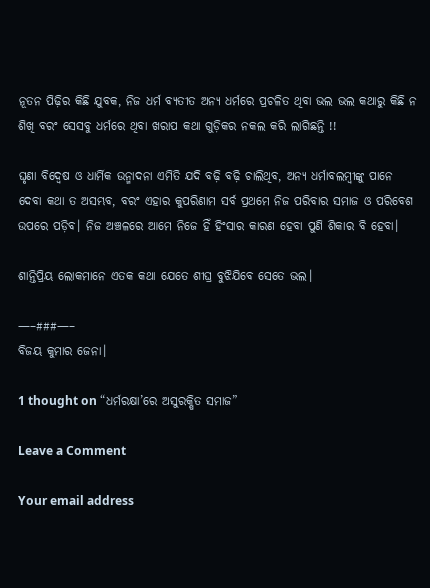ନୂତନ ପିଢ଼ିର କିଛି ଯୁବକ, ନିଜ ଧର୍ମ ବ୍ୟତୀତ ଅନ୍ୟ ଧର୍ମରେ ପ୍ରଚଳିତ ଥିବା ଭଲ ଭଲ କଥାରୁ କିଛି ନ ଶିଖି ବରଂ ସେସବୁ ଧର୍ମରେ ଥିବା ଖରାପ କଥା ଗୁଡ଼ିକର ନକଲ କରି ଲାଗିଛନ୍ତି !!

ଘୃଣା ବିଦ୍ୱେଷ ଓ ଧାର୍ମିକ ଉନ୍ମାଦନା ଏମିତି ଯଦି ବଢ଼ି ବଢ଼ି ଚାଲିଥିବ, ଅନ୍ୟ ଧର୍ମାବଲମ୍ବୀଙ୍କୁ ପାନେ ଦେବା କଥା ତ ଅସମ୍ଭବ, ବରଂ ଏହାର କୁପରିଣାମ ସର୍ବ ପ୍ରଥମେ ନିଜ ପରିବାର ସମାଜ ଓ ପରିବେଶ ଉପରେ ପଡ଼ିବ। ନିଜ ଅଞ୍ଚଳରେ ଆମେ ନିଜେ ହିଁ ହିଂସାର କାରଣ ହେବା ପୁଣି ଶିକାର ବି ହେବା।

ଶାନ୍ତିପ୍ରିୟ ଲୋକମାନେ ଏତକ କଥା ଯେତେ ଶୀଘ୍ର ବୁଝିଯିବେ ସେତେ ଭଲ।

—–###—–
ବିଜୟ କୁମାର ଜେନା।

1 thought on “ଧର୍ମରକ୍ଷା’ରେ ଅସୁରକ୍ଷିତ ସମାଜ”

Leave a Comment

Your email address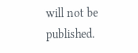will not be published.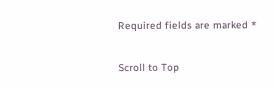Required fields are marked *

Scroll to Top